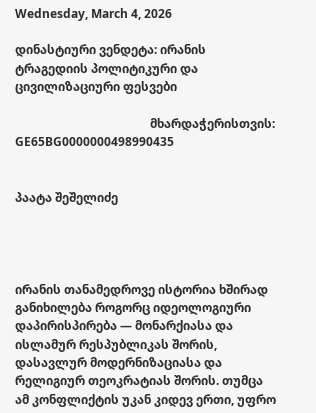Wednesday, March 4, 2026

დინასტიური ვენდეტა: ირანის ტრაგედიის პოლიტიკური და ცივილიზაციური ფესვები

                                             მხარდაჭერისთვის: GE65BG0000000498990435


პაატა შეშელიძე




ირანის თანამედროვე ისტორია ხშირად განიხილება როგორც იდეოლოგიური დაპირისპირება — მონარქიასა და ისლამურ რესპუბლიკას შორის, დასავლურ მოდერნიზაციასა და რელიგიურ თეოკრატიას შორის. თუმცა ამ კონფლიქტის უკან კიდევ ერთი, უფრო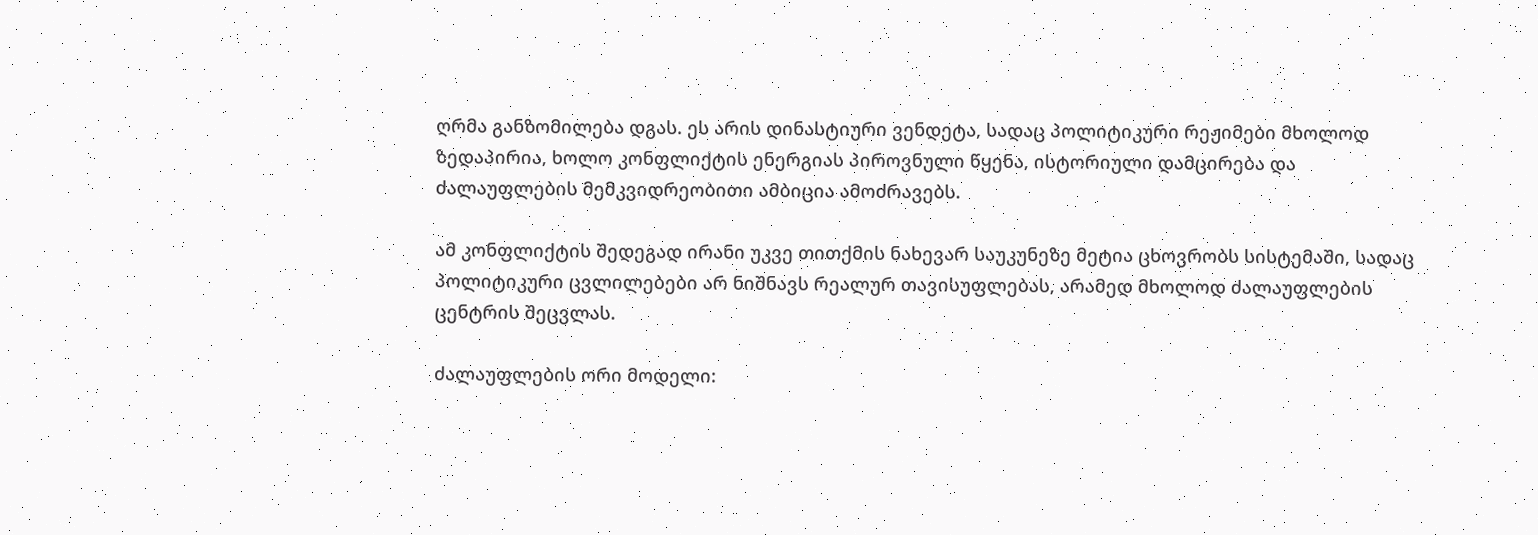ღრმა განზომილება დგას. ეს არის დინასტიური ვენდეტა, სადაც პოლიტიკური რეჟიმები მხოლოდ ზედაპირია, ხოლო კონფლიქტის ენერგიას პიროვნული წყენა, ისტორიული დამცირება და ძალაუფლების მემკვიდრეობითი ამბიცია ამოძრავებს.

ამ კონფლიქტის შედეგად ირანი უკვე თითქმის ნახევარ საუკუნეზე მეტია ცხოვრობს სისტემაში, სადაც პოლიტიკური ცვლილებები არ ნიშნავს რეალურ თავისუფლებას, არამედ მხოლოდ ძალაუფლების ცენტრის შეცვლას.

ძალაუფლების ორი მოდელი: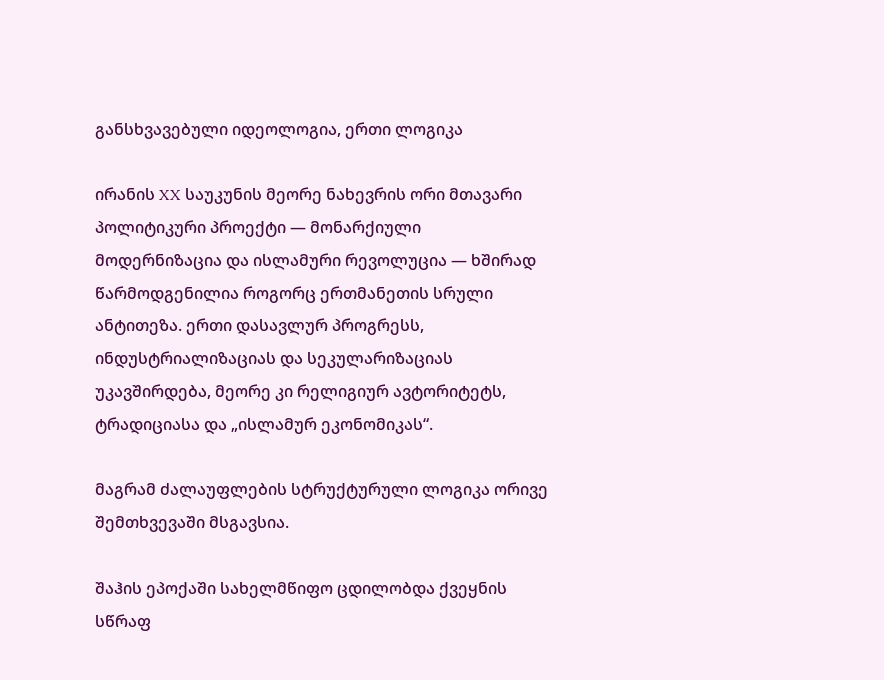განსხვავებული იდეოლოგია, ერთი ლოგიკა

ირანის XX საუკუნის მეორე ნახევრის ორი მთავარი პოლიტიკური პროექტი — მონარქიული მოდერნიზაცია და ისლამური რევოლუცია — ხშირად წარმოდგენილია როგორც ერთმანეთის სრული ანტითეზა. ერთი დასავლურ პროგრესს, ინდუსტრიალიზაციას და სეკულარიზაციას უკავშირდება, მეორე კი რელიგიურ ავტორიტეტს, ტრადიციასა და „ისლამურ ეკონომიკას“.

მაგრამ ძალაუფლების სტრუქტურული ლოგიკა ორივე შემთხვევაში მსგავსია.

შაჰის ეპოქაში სახელმწიფო ცდილობდა ქვეყნის სწრაფ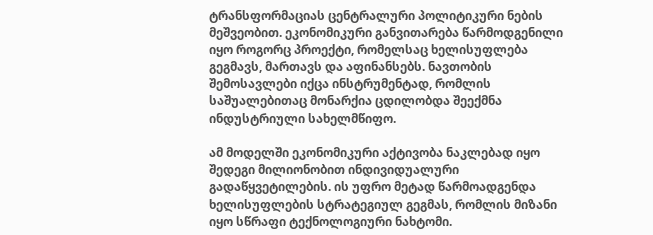ტრანსფორმაციას ცენტრალური პოლიტიკური ნების მეშვეობით. ეკონომიკური განვითარება წარმოდგენილი იყო როგორც პროექტი, რომელსაც ხელისუფლება გეგმავს, მართავს და აფინანსებს. ნავთობის შემოსავლები იქცა ინსტრუმენტად, რომლის საშუალებითაც მონარქია ცდილობდა შეექმნა ინდუსტრიული სახელმწიფო.

ამ მოდელში ეკონომიკური აქტივობა ნაკლებად იყო შედეგი მილიონობით ინდივიდუალური გადაწყვეტილების. ის უფრო მეტად წარმოადგენდა ხელისუფლების სტრატეგიულ გეგმას, რომლის მიზანი იყო სწრაფი ტექნოლოგიური ნახტომი.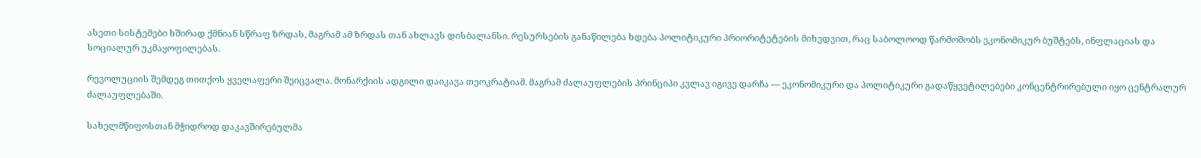ასეთი სისტემები ხშირად ქმნიან სწრაფ ზრდას, მაგრამ ამ ზრდას თან ახლავს დისბალანსი. რესურსების განაწილება ხდება პოლიტიკური პრიორიტეტების მიხედვით, რაც საბოლოოდ წარმოშობს ეკონომიკურ ბუშტებს, ინფლაციას და სოციალურ უკმაყოფილებას.

რევოლუციის შემდეგ თითქოს ყველაფერი შეიცვალა. მონარქიის ადგილი დაიკავა თეოკრატიამ. მაგრამ ძალაუფლების პრინციპი კვლავ იგივე დარჩა — ეკონომიკური და პოლიტიკური გადაწყვეტილებები კონცენტრირებული იყო ცენტრალურ ძალაუფლებაში.

სახელმწიფოსთან მჭიდროდ დაკავშირებულმა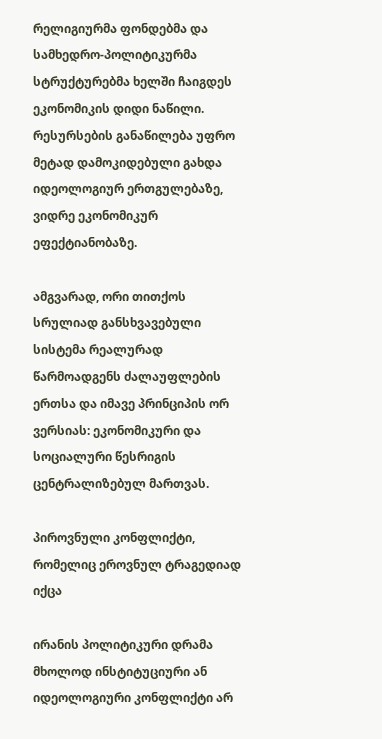რელიგიურმა ფონდებმა და სამხედრო-პოლიტიკურმა სტრუქტურებმა ხელში ჩაიგდეს ეკონომიკის დიდი ნაწილი. რესურსების განაწილება უფრო მეტად დამოკიდებული გახდა იდეოლოგიურ ერთგულებაზე, ვიდრე ეკონომიკურ ეფექტიანობაზე.

ამგვარად, ორი თითქოს სრულიად განსხვავებული სისტემა რეალურად წარმოადგენს ძალაუფლების ერთსა და იმავე პრინციპის ორ ვერსიას: ეკონომიკური და სოციალური წესრიგის ცენტრალიზებულ მართვას.

პიროვნული კონფლიქტი, რომელიც ეროვნულ ტრაგედიად იქცა

ირანის პოლიტიკური დრამა მხოლოდ ინსტიტუციური ან იდეოლოგიური კონფლიქტი არ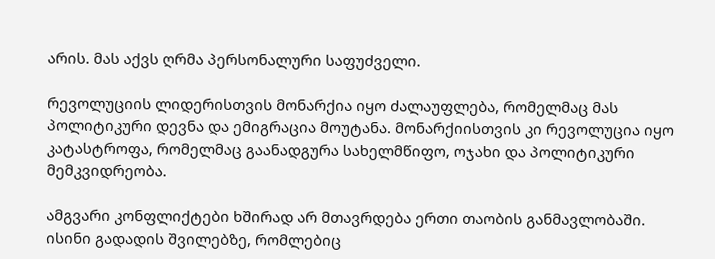არის. მას აქვს ღრმა პერსონალური საფუძველი.

რევოლუციის ლიდერისთვის მონარქია იყო ძალაუფლება, რომელმაც მას პოლიტიკური დევნა და ემიგრაცია მოუტანა. მონარქიისთვის კი რევოლუცია იყო კატასტროფა, რომელმაც გაანადგურა სახელმწიფო, ოჯახი და პოლიტიკური მემკვიდრეობა.

ამგვარი კონფლიქტები ხშირად არ მთავრდება ერთი თაობის განმავლობაში. ისინი გადადის შვილებზე, რომლებიც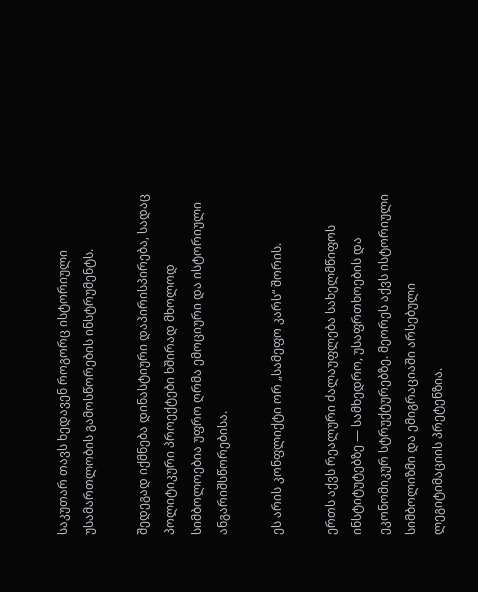საკუთარ თავს ხედავენ როგორც ისტორიული უსამართლობის გამოსწორების ინსტრუმენტს.

შედეგად იქმნება დინასტიური დაპირისპირება, სადაც პოლიტიკური პროექტები ხშირად მხოლოდ სიმბოლოებია უფრო ღრმა ემოციური და ისტორიული ანგარიშსწორებისა.

ეს არის კონფლიქტი ორ „სამეფო კარს“ შორის.

ერთს აქვს რეალური ძალაუფლება სახელმწიფოს ინსტიტუტებზე — სამხედრო, უსაფრთხოების და ეკონომიკურ სტრუქტურებზე. მეორეს აქვს ისტორიული სიმბოლიზმი და ემიგრაციაში არსებული ლეგიტიმაციის პრეტენზია.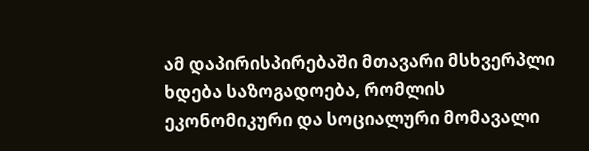ამ დაპირისპირებაში მთავარი მსხვერპლი ხდება საზოგადოება, რომლის ეკონომიკური და სოციალური მომავალი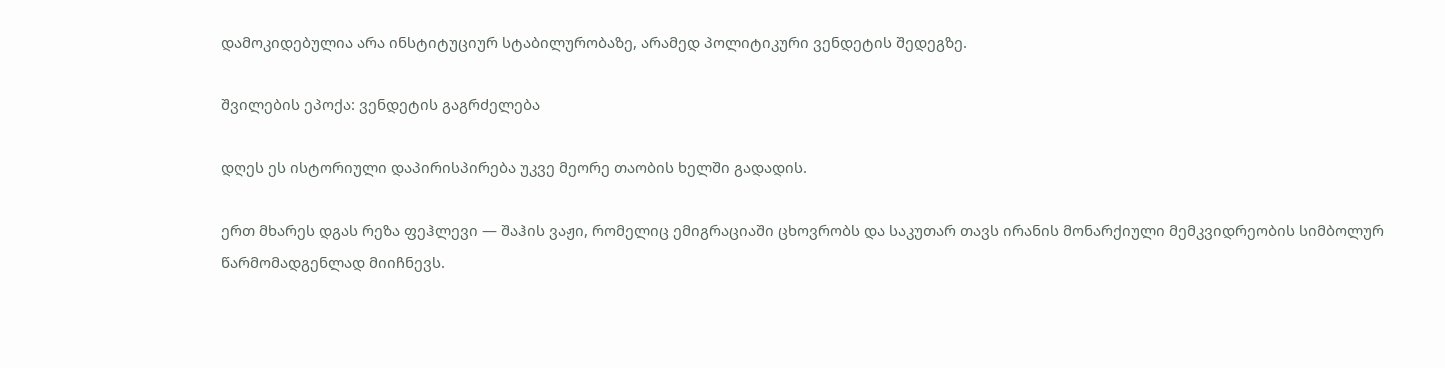დამოკიდებულია არა ინსტიტუციურ სტაბილურობაზე, არამედ პოლიტიკური ვენდეტის შედეგზე.

შვილების ეპოქა: ვენდეტის გაგრძელება

დღეს ეს ისტორიული დაპირისპირება უკვე მეორე თაობის ხელში გადადის.

ერთ მხარეს დგას რეზა ფეჰლევი — შაჰის ვაჟი, რომელიც ემიგრაციაში ცხოვრობს და საკუთარ თავს ირანის მონარქიული მემკვიდრეობის სიმბოლურ წარმომადგენლად მიიჩნევს.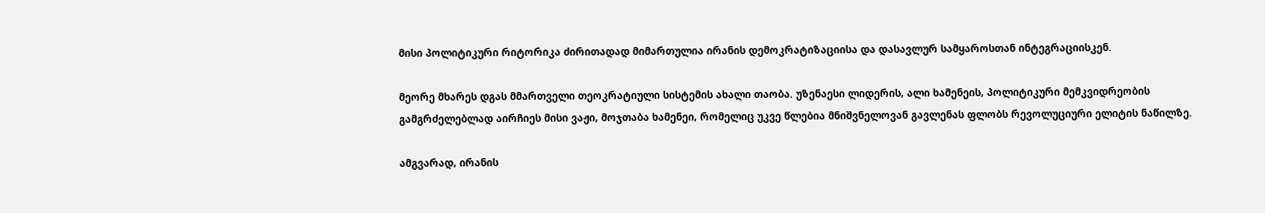მისი პოლიტიკური რიტორიკა ძირითადად მიმართულია ირანის დემოკრატიზაციისა და დასავლურ სამყაროსთან ინტეგრაციისკენ.

მეორე მხარეს დგას მმართველი თეოკრატიული სისტემის ახალი თაობა. უზენაესი ლიდერის, ალი ხამენეის, პოლიტიკური მემკვიდრეობის გამგრძელებლად აირჩიეს მისი ვაჟი, მოჯთაბა ხამენეი, რომელიც უკვე წლებია მნიშვნელოვან გავლენას ფლობს რევოლუციური ელიტის ნაწილზე.

ამგვარად, ირანის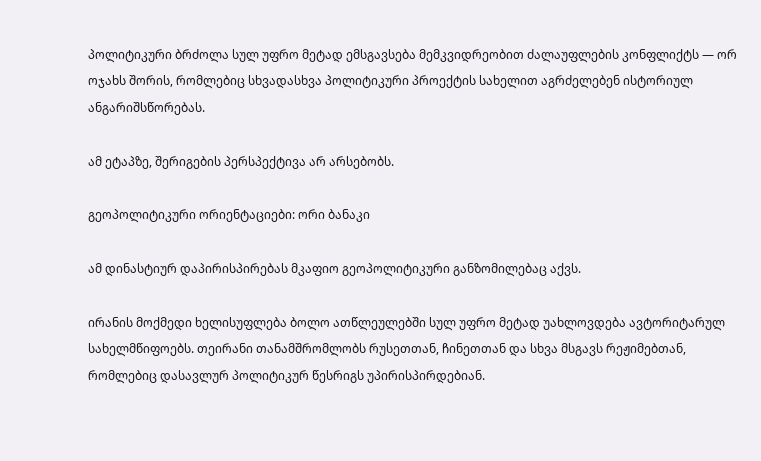პოლიტიკური ბრძოლა სულ უფრო მეტად ემსგავსება მემკვიდრეობით ძალაუფლების კონფლიქტს — ორ ოჯახს შორის, რომლებიც სხვადასხვა პოლიტიკური პროექტის სახელით აგრძელებენ ისტორიულ ანგარიშსწორებას.

ამ ეტაპზე, შერიგების პერსპექტივა არ არსებობს.

გეოპოლიტიკური ორიენტაციები: ორი ბანაკი

ამ დინასტიურ დაპირისპირებას მკაფიო გეოპოლიტიკური განზომილებაც აქვს.

ირანის მოქმედი ხელისუფლება ბოლო ათწლეულებში სულ უფრო მეტად უახლოვდება ავტორიტარულ სახელმწიფოებს. თეირანი თანამშრომლობს რუსეთთან, ჩინეთთან და სხვა მსგავს რეჟიმებთან, რომლებიც დასავლურ პოლიტიკურ წესრიგს უპირისპირდებიან.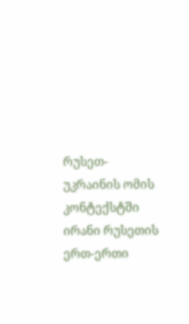რუსეთ-უკრაინის ომის კონტექსტში ირანი რუსეთის ერთ-ერთი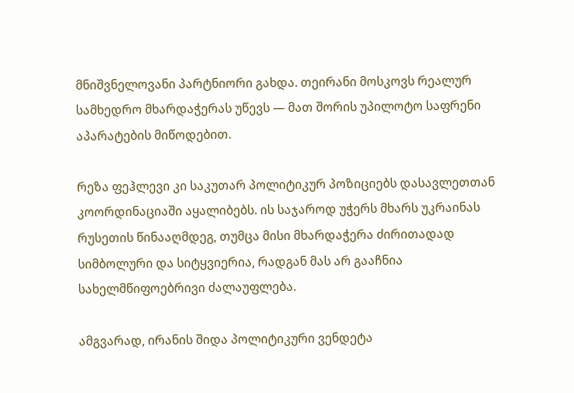მნიშვნელოვანი პარტნიორი გახდა. თეირანი მოსკოვს რეალურ სამხედრო მხარდაჭერას უწევს — მათ შორის უპილოტო საფრენი აპარატების მიწოდებით.

რეზა ფეჰლევი კი საკუთარ პოლიტიკურ პოზიციებს დასავლეთთან კოორდინაციაში აყალიბებს. ის საჯაროდ უჭერს მხარს უკრაინას რუსეთის წინააღმდეგ, თუმცა მისი მხარდაჭერა ძირითადად სიმბოლური და სიტყვიერია, რადგან მას არ გააჩნია სახელმწიფოებრივი ძალაუფლება.

ამგვარად, ირანის შიდა პოლიტიკური ვენდეტა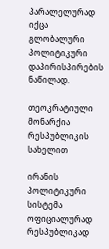პარალელურად იქცა გლობალური პოლიტიკური დაპირისპირების ნაწილად.

თეოკრატიული მონარქია რესპუბლიკის სახელით

ირანის პოლიტიკური სისტემა ოფიციალურად რესპუბლიკად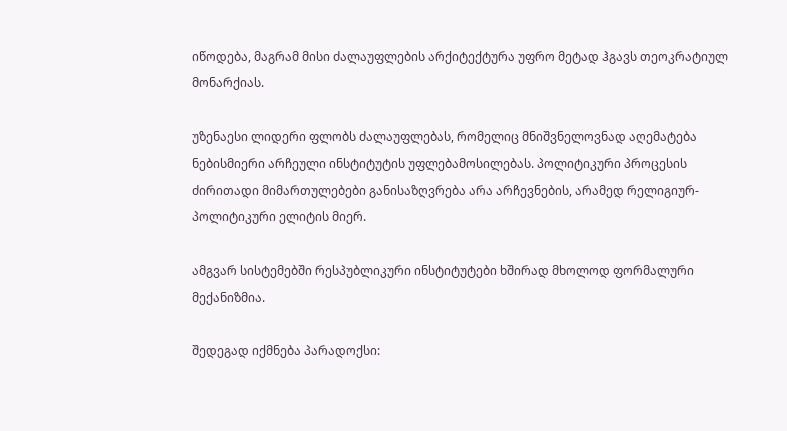იწოდება, მაგრამ მისი ძალაუფლების არქიტექტურა უფრო მეტად ჰგავს თეოკრატიულ მონარქიას.

უზენაესი ლიდერი ფლობს ძალაუფლებას, რომელიც მნიშვნელოვნად აღემატება ნებისმიერი არჩეული ინსტიტუტის უფლებამოსილებას. პოლიტიკური პროცესის ძირითადი მიმართულებები განისაზღვრება არა არჩევნების, არამედ რელიგიურ-პოლიტიკური ელიტის მიერ.

ამგვარ სისტემებში რესპუბლიკური ინსტიტუტები ხშირად მხოლოდ ფორმალური მექანიზმია.

შედეგად იქმნება პარადოქსი: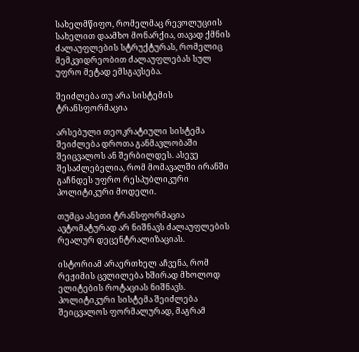სახელმწიფო, რომელმაც რევოლუციის სახელით დაამხო მონარქია, თავად ქმნის ძალაუფლების სტრუქტურას, რომელიც მემკვიდრეობით ძალაუფლებას სულ უფრო მეტად ემსგავსება.

შეიძლება თუ არა სისტემის ტრანსფორმაცია

არსებული თეოკრატიული სისტემა შეიძლება დროთა განმავლობაში შეიცვალოს ან შერბილდეს. ასევე შესაძლებელია, რომ მომავალში ირანში გაჩნდეს უფრო რესპუბლიკური პოლიტიკური მოდელი.

თუმცა ასეთი ტრანსფორმაცია ავტომატურად არ ნიშნავს ძალაუფლების რეალურ დეცენტრალიზაციას.

ისტორიამ არაერთხელ აჩვენა, რომ რეჟიმის ცვლილება ხშირად მხოლოდ ელიტების როტაციას ნიშნავს. პოლიტიკური სისტემა შეიძლება შეიცვალოს ფორმალურად, მაგრამ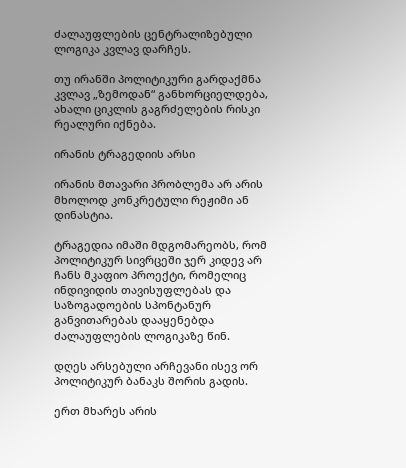ძალაუფლების ცენტრალიზებული ლოგიკა კვლავ დარჩეს.

თუ ირანში პოლიტიკური გარდაქმნა კვლავ „ზემოდან“ განხორციელდება, ახალი ციკლის გაგრძელების რისკი რეალური იქნება.

ირანის ტრაგედიის არსი

ირანის მთავარი პრობლემა არ არის მხოლოდ კონკრეტული რეჟიმი ან დინასტია.

ტრაგედია იმაში მდგომარეობს, რომ პოლიტიკურ სივრცეში ჯერ კიდევ არ ჩანს მკაფიო პროექტი, რომელიც ინდივიდის თავისუფლებას და საზოგადოების სპონტანურ განვითარებას დააყენებდა ძალაუფლების ლოგიკაზე წინ.

დღეს არსებული არჩევანი ისევ ორ პოლიტიკურ ბანაკს შორის გადის.

ერთ მხარეს არის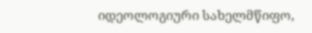იდეოლოგიური სახელმწიფო,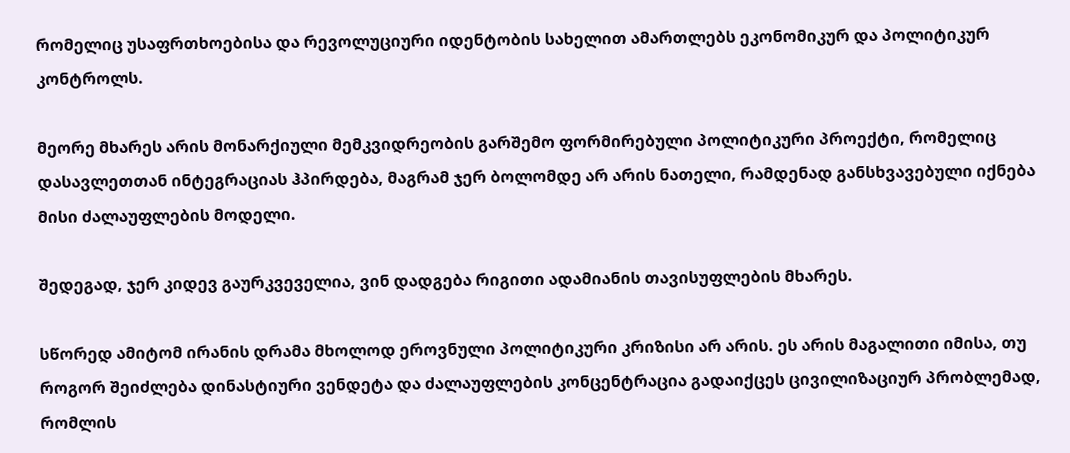რომელიც უსაფრთხოებისა და რევოლუციური იდენტობის სახელით ამართლებს ეკონომიკურ და პოლიტიკურ კონტროლს.

მეორე მხარეს არის მონარქიული მემკვიდრეობის გარშემო ფორმირებული პოლიტიკური პროექტი, რომელიც დასავლეთთან ინტეგრაციას ჰპირდება, მაგრამ ჯერ ბოლომდე არ არის ნათელი, რამდენად განსხვავებული იქნება მისი ძალაუფლების მოდელი.

შედეგად, ჯერ კიდევ გაურკვეველია, ვინ დადგება რიგითი ადამიანის თავისუფლების მხარეს.

სწორედ ამიტომ ირანის დრამა მხოლოდ ეროვნული პოლიტიკური კრიზისი არ არის. ეს არის მაგალითი იმისა, თუ როგორ შეიძლება დინასტიური ვენდეტა და ძალაუფლების კონცენტრაცია გადაიქცეს ცივილიზაციურ პრობლემად, რომლის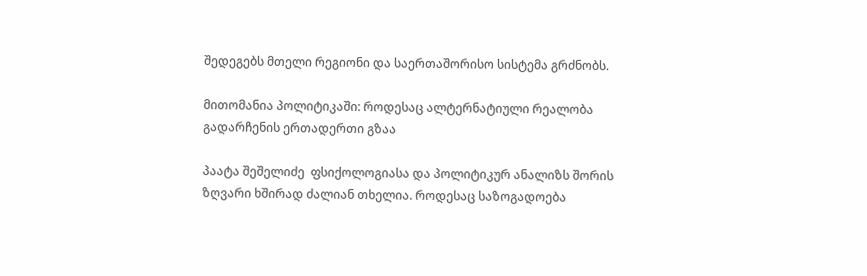შედეგებს მთელი რეგიონი და საერთაშორისო სისტემა გრძნობს.

მითომანია პოლიტიკაში: როდესაც ალტერნატიული რეალობა გადარჩენის ერთადერთი გზაა

პაატა შეშელიძე  ფსიქოლოგიასა და პოლიტიკურ ანალიზს შორის ზღვარი ხშირად ძალიან თხელია. როდესაც საზოგადოება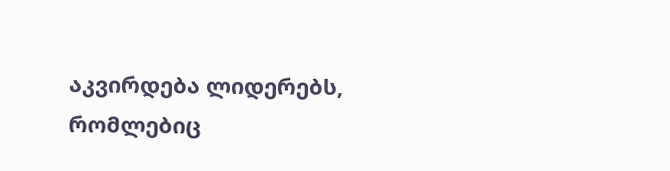აკვირდება ლიდერებს, რომლებიც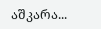აშკარა...